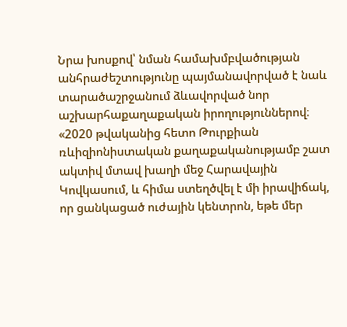Նրա խոսքով՝ նման համախմբվածության անհրաժեշտությունը պայմանավորված է նաև տարածաշրջանում ձևավորված նոր աշխարհաքաղաքական իրողություններով։
«2020 թվականից հետո Թուրքիան ռևիզիոնիստական քաղաքականությամբ շատ ակտիվ մտավ խաղի մեջ Հարավային Կովկասում, և հիմա ստեղծվել է մի իրավիճակ, որ ցանկացած ուժային կենտրոն, եթե մեր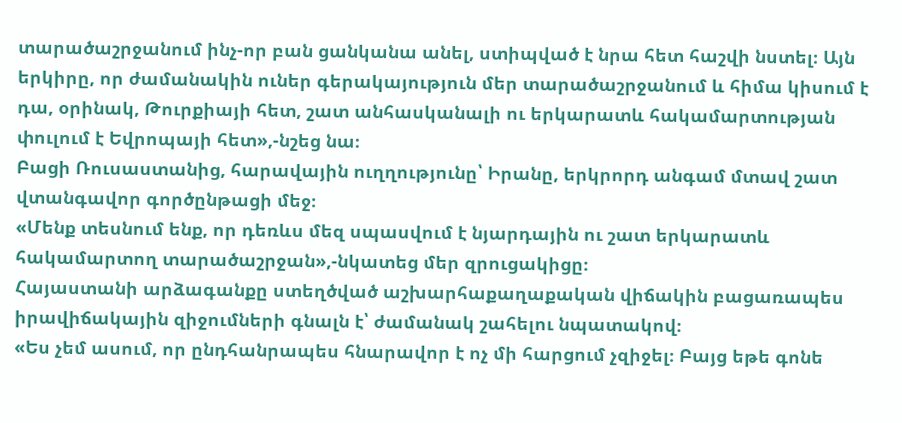տարածաշրջանում ինչ-որ բան ցանկանա անել, ստիպված է նրա հետ հաշվի նստել։ Այն երկիրը, որ ժամանակին ուներ գերակայություն մեր տարածաշրջանում և հիմա կիսում է դա, օրինակ, Թուրքիայի հետ, շատ անհասկանալի ու երկարատև հակամարտության փուլում է Եվրոպայի հետ»,-նշեց նա։
Բացի Ռուսաստանից, հարավային ուղղությունը՝ Իրանը, երկրորդ անգամ մտավ շատ վտանգավոր գործընթացի մեջ։
«Մենք տեսնում ենք, որ դեռևս մեզ սպասվում է նյարդային ու շատ երկարատև հակամարտող տարածաշրջան»,-նկատեց մեր զրուցակիցը։
Հայաստանի արձագանքը ստեղծված աշխարհաքաղաքական վիճակին բացառապես իրավիճակային զիջումների գնալն է՝ ժամանակ շահելու նպատակով։
«Ես չեմ ասում, որ ընդհանրապես հնարավոր է ոչ մի հարցում չզիջել։ Բայց եթե գոնե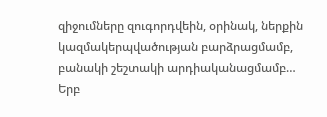զիջումները զուգորդվեին, օրինակ, ներքին կազմակերպվածության բարձրացմամբ, բանակի շեշտակի արդիականացմամբ… Երբ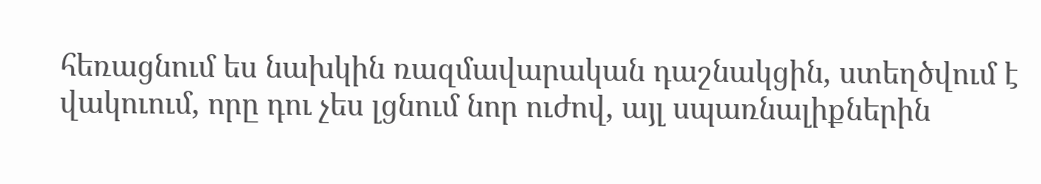հեռացնում ես նախկին ռազմավարական դաշնակցին, ստեղծվում է վակուում, որը դու չես լցնում նոր ուժով, այլ սպառնալիքներին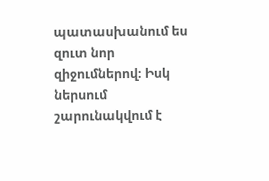պատասխանում ես զուտ նոր զիջումներով։ Իսկ ներսում շարունակվում է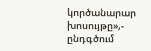կործանարար խոսույթը»,- ընդգծում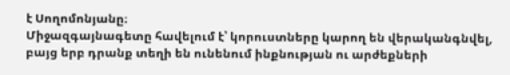է Սողոմոնյանը։
Միջազգայնագետը հավելում է՝ կորուստները կարող են վերականգնվել, բայց երբ դրանք տեղի են ունենում ինքնության ու արժեքների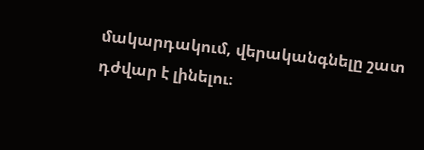մակարդակում, վերականգնելը շատ դժվար է լինելու։